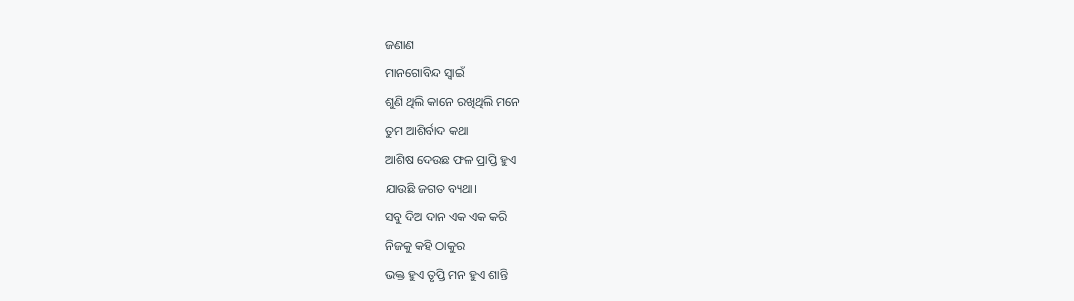ଜଣାଣ
ମାନଗୋବିନ୍ଦ ସ୍ବାଇଁ
ଶୁଣି ଥିଲି କାନେ ରଖିଥିଲି ମନେ
ତୁମ ଆଶିର୍ବାଦ କଥା
ଆଶିଷ ଦେଉଛ ଫଳ ପ୍ରାପ୍ତି ହୁଏ
ଯାଉଛି ଜଗତ ବ୍ୟଥା।
ସବୁ ଦିଅ ଦାନ ଏକ ଏକ କରି
ନିଜକୁ କହି ଠାକୁର
ଭକ୍ତ ହୁଏ ତୃପ୍ତି ମନ ହୁଏ ଶାନ୍ତି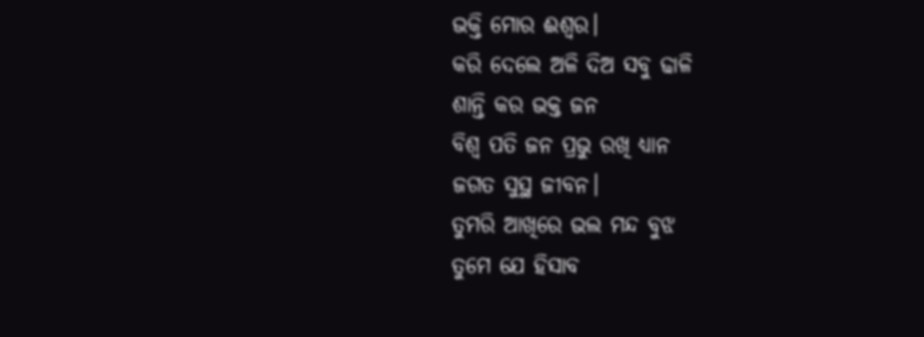ଭକ୍ତି ମୋର ଈଶ୍ୱର।
କରି ଦେଲେ ଅଳି ଦିଅ ସବୁ ଢାଳି
ଶାନ୍ତି କର ଭକ୍ତ ଜନ
ବିଶ୍ବ ପତି ଜନ ପ୍ରଭୁ ରଖି ଧ୍ୟାନ
ଜଗତ ସୁସ୍ଥ ଜୀବନ।
ତୁମରି ଆଖିରେ ଭଲ ମନ୍ଦ ବୁଝ
ତୁମେ ଯେ ହିସାବ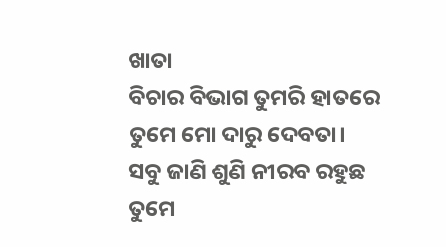ଖାତା
ବିଚାର ବିଭାଗ ତୁମରି ହାତରେ
ତୁମେ ମୋ ଦାରୁ ଦେବତା।
ସବୁ ଜାଣି ଶୁଣି ନୀରବ ରହୁଛ
ତୁମେ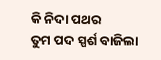କି ନିଦା ପଥର
ତୁମ ପଦ ସ୍ପର୍ଶ ବାଜିଲା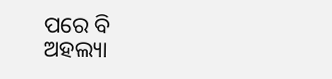ପରେ ବି
ଅହଲ୍ୟା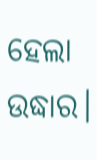ହେଲା ଉଦ୍ଧାର।